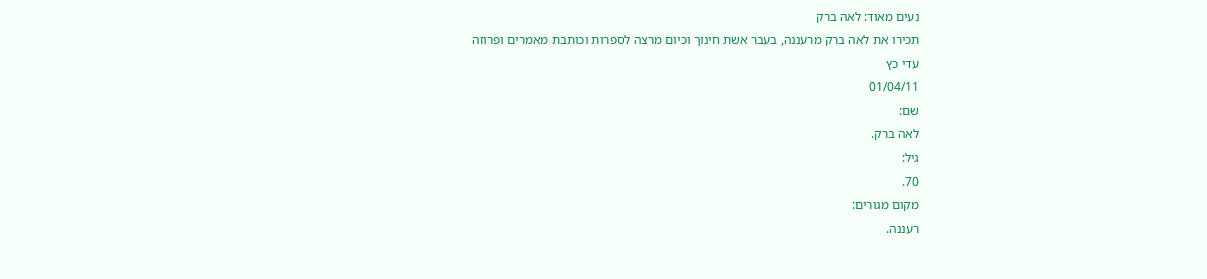נעים מאוד: לאה ברק
תכירו את לאה ברק מרעננה, בעבר אשת חינוך וכיום מרצה לספרות וכותבת מאמרים ופרוזה
עדי כץ
01/04/11
שם:
לאה ברק.
גיל:
70.
מקום מגורים:
רעננה.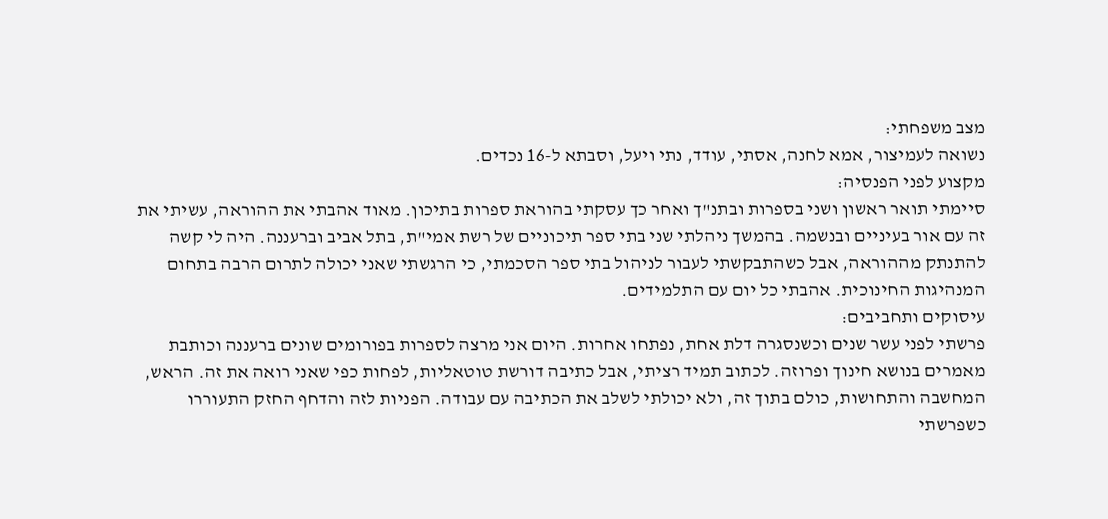מצב משפחתי:
נשואה לעמיצור, אמא לחנה, אסתי, עודד, נתי ויעל, וסבתא ל-16 נכדים.
מקצוע לפני הפנסיה:
סיימתי תואר ראשון ושני בספרות ובתנ"ך ואחר כך עסקתי בהוראת ספרות בתיכון. מאוד אהבתי את ההוראה, עשיתי את זה עם אור בעיניים ובנשמה. בהמשך ניהלתי שני בתי ספר תיכוניים של רשת אמי"ת, בתל אביב וברעננה. היה לי קשה להתנתק מההוראה, אבל כשהתבקשתי לעבור לניהול בתי ספר הסכמתי, כי הרגשתי שאני יכולה לתרום הרבה בתחום המנהיגות החינוכית. אהבתי כל יום עם התלמידים.
עיסוקים ותחביבים:
פרשתי לפני עשר שנים וכשנסגרה דלת אחת, נפתחו אחרות. היום אני מרצה לספרות בפורומים שונים ברעננה וכותבת מאמרים בנושא חינוך ופרוזה. לכתוב תמיד רציתי, אבל כתיבה דורשת טוטאליות, לפחות כפי שאני רואה את זה. הראש, המחשבה והתחושות, כולם בתוך זה, ולא יכולתי לשלב את הכתיבה עם עבודה. הפניות לזה והדחף החזק התעוררו כשפרשתי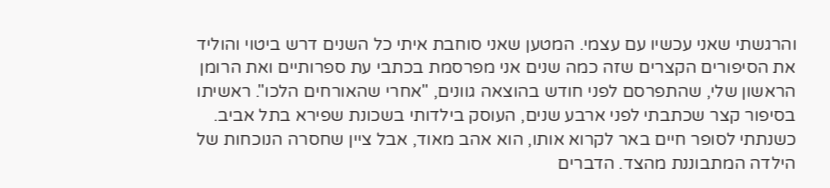והרגשתי שאני עכשיו עם עצמי. המטען שאני סוחבת איתי כל השנים דרש ביטוי והוליד את הסיפורים הקצרים שזה כמה שנים אני מפרסמת בכתבי עת ספרותיים ואת הרומן הראשון שלי, שהתפרסם לפני חודש בהוצאה גוונים, "אחרי שהאורחים הלכו". ראשיתו בסיפור קצר שכתבתי לפני ארבע שנים, העוסק בילדותי בשכונת שפירא בתל אביב. כשנתתי לסופר חיים באר לקרוא אותו, הוא אהב מאוד, אבל ציין שחסרה הנוכחות של הילדה המתבוננת מהצד. הדברים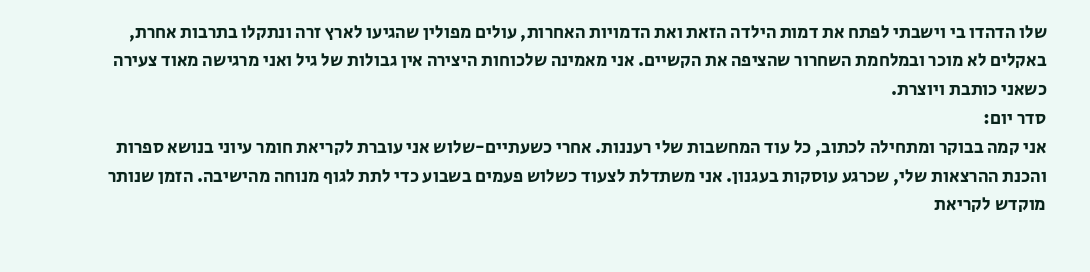שלו הדהדו בי וישבתי לפתח את דמות הילדה הזאת ואת הדמויות האחרות, עולים מפולין שהגיעו לארץ זרה ונתקלו בתרבות אחרת, באקלים לא מוכר ובמלחמת השחרור שהציפה את הקשיים. אני מאמינה שלכוחות היצירה אין גבולות של גיל ואני מרגישה מאוד צעירה כשאני כותבת ויוצרת.
סדר יום:
אני קמה בבוקר ומתחילה לכתוב, כל עוד המחשבות שלי רעננות. אחרי כשעתיים-שלוש אני עוברת לקריאת חומר עיוני בנושא ספרות והכנת ההרצאות שלי, שכרגע עוסקות בעגנון. אני משתדלת לצעוד כשלוש פעמים בשבוע כדי לתת לגוף מנוחה מהישיבה. הזמן שנותר מוקדש לקריאת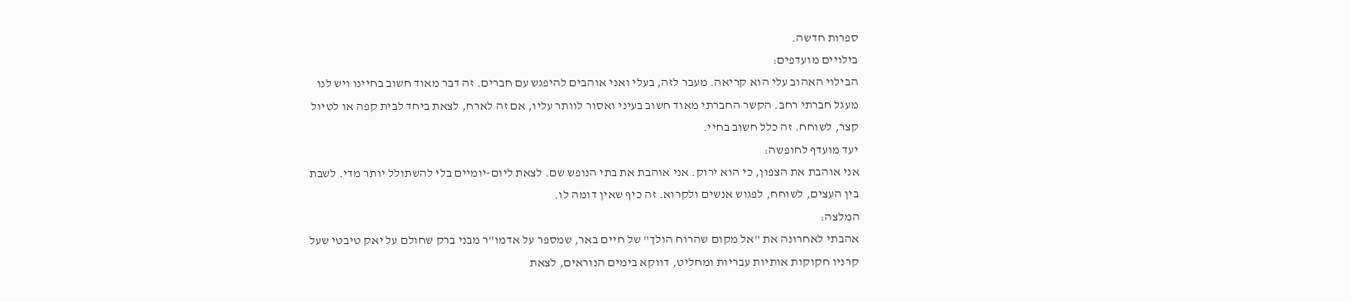ספרות חדשה.
בילויים מועדפים:
הבילוי האהוב עלי הוא קריאה. מעבר לזה, בעלי ואני אוהבים להיפגש עם חברים. זה דבר מאוד חשוב בחיינו ויש לנו מעגל חברתי רחב. הקשר החברתי מאוד חשוב בעיני ואסור לוותר עליו, אם זה לארח, לצאת ביחד לבית קפה או לטיול קצר, לשוחח. זה כלל חשוב בחיי.
יעד מועדף לחופשה:
אני אוהבת את הצפון, כי הוא ירוק. אני אוהבת את בתי הנופש שם. לצאת ליום-יומיים בלי להשתולל יותר מדי. לשבת בין העצים, לשוחח, לפגוש אנשים ולקרוא. זה כיף שאין דומה לו.
המלצה:
אהבתי לאחרונה את "אל מקום שהרוח הולך" של חיים באר, שמספר על אדמו"ר מבני ברק שחולם על יאק טיבטי שעל קרניו חקוקות אותיות עבריות ומחליט, דווקא בימים הנוראים, לצאת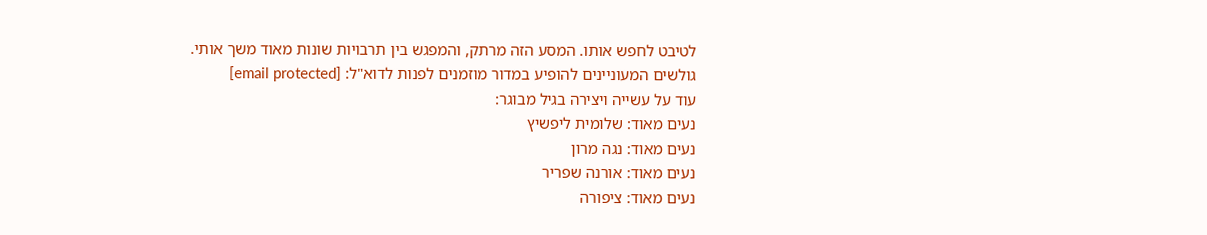לטיבט לחפש אותו. המסע הזה מרתק, והמפגש בין תרבויות שונות מאוד משך אותי.
גולשים המעוניינים להופיע במדור מוזמנים לפנות לדוא"ל: [email protected]
עוד על עשייה ויצירה בגיל מבוגר:
נעים מאוד: שלומית ליפשיץ
נעים מאוד: נגה מרון
נעים מאוד: אורנה שפריר
נעים מאוד: ציפורה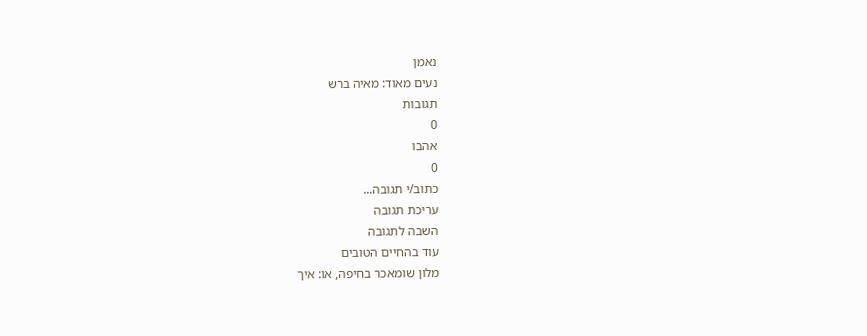נאמן
נעים מאוד: מאיה ברש
תגובות
0
אהבו
0
כתוב/י תגובה...
עריכת תגובה
השבה לתגובה
עוד בהחיים הטובים
מלון שומאכר בחיפה, או: איך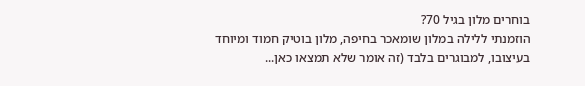בוחרים מלון בגיל 70?
הוזמנתי ללילה במלון שומאכר בחיפה, מלון בוטיק חמוד ומיוחד בעיצובו, למבוגרים בלבד (זה אומר שלא תמצאו כאן...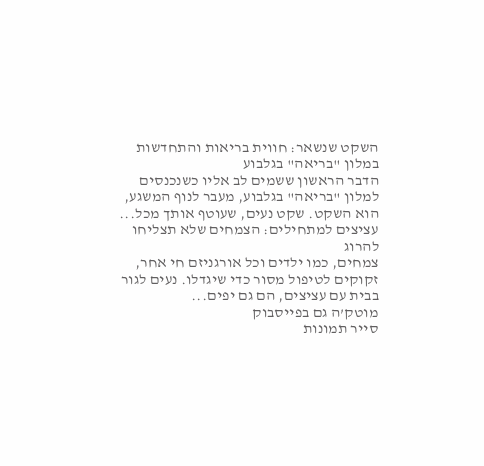השקט שנשאר: חווית בריאות והתחדשות במלון "בריאה" בגלבוע
הדבר הראשון ששמים לב אליו כשנכנסים למלון "בריאה" בגלבוע, מעבר לנוף המשגע, הוא השקט. שקט נעים, שעוטף אותך מכל...
עציצים למתחילים: הצמחים שלא תצליחו להרוג
צמחים, כמו ילדים וכל אורגניזם חי אחר, זקוקים לטיפול מסור כדי שיגדלו. נעים לגור בבית עם עציצים, הם גם יפים...
מוטק’ה גם בפייסבוק
סייר תמונות